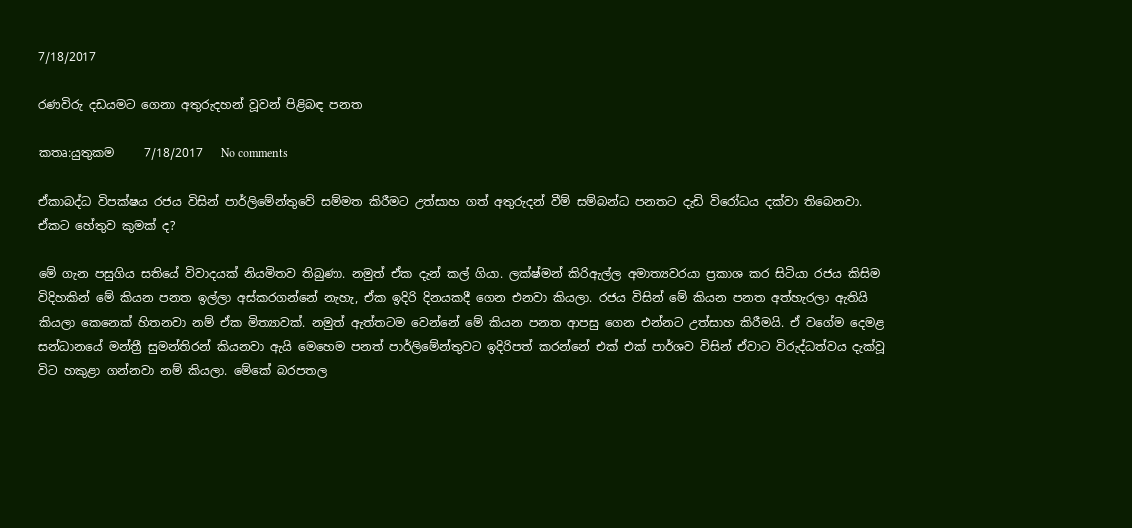7/18/2017

රණවිරු දඩයමට ගෙනා අතුරුදහන් වූවන් පිළිබඳ පනත

කතෘ:යුතුකම     7/18/2017   No comments

ඒකාබද්ධ විපක්ෂය රජය විසින් පාර්ලිමේන්තුවේ සම්මත කිරීමට උත්සාහ ගත් අතුරුදන් වීම් සම්බන්ධ පනතට දැඩි විරෝධය දක්වා තිබෙනවා. ඒකට හේතුව කුමක් ද?

මේ ගැන පසුගිය සතියේ විවාදයක් නියමිතව තිබුණා. නමුත් ඒක දැන් කල් ගියා. ලක්ෂ්මන් කිරිඇල්ල අමාත්‍යවරයා ප්‍රකාශ කර සිටියා රජය කිසිම විදිහකින් මේ කියන පනත ඉල්ලා අස්කරගන්නේ නැහැ, ඒක ඉදිරි දිනයකදී ගෙන එනවා කියලා. රජය විසින් මේ කියන පනත අත්හැරලා ඇතියි කියලා කෙනෙක් හිතනවා නම් ඒක මිත්‍යාවක්. නමුත් ඇත්තටම වෙන්නේ මේ කියන පනත ආපසු ගෙන එන්නට උත්සාහ කිරීමයි. ඒ වගේම දෙමළ සන්ධානයේ මන්ත්‍රී සුමන්තිරන් කියනවා ඇයි මෙහෙම පනත් පාර්ලිමේන්තුවට ඉදිරිපත් කරන්නේ එක් එක් පාර්ශව විසින් ඒවාට විරුද්ධත්වය දැක්වූ විට හකුළා ගන්නවා නම් කියලා. මේකේ බරපතල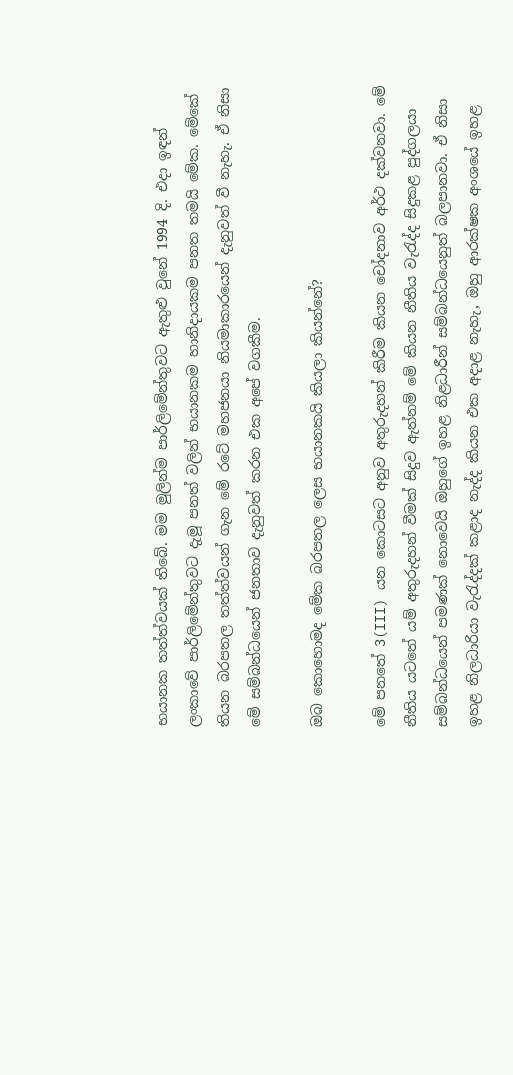භයානක තත්ත්වයක් තිබේ. මම මුලින්ම පාර්ලිමේන්තුවට ඇතුළු වුනේ 1994 දි. එදා ඉඳන් ලංකාවේ පාර්ලිමේන්තුවට දැමූ පනත් වලින් භයානකම හානිදායකම පනත තමයි මේක. මේකේ තියන බරපතල තත්ත්වයන් ගැන මේ රටේ මහජනයා නියමාකාරයෙන් දැනුවත් වී නැහැ. ඒ නිසා මේ සම්බන්ධයෙන් ජනතාව දැනුවත් කරන එක අපේ වගකීම.

ඔබ කොහොමද මේක බරපතල ලෙස භයානකයි කියලා කියන්නේ?

මේ පනතේ 3(III) යන කොටසට අනුව අතුරුදහන් කිරීම කියන චෝදනාව අර්ථ දක්වනවා. මේ නීතිය යටතේ යම් අතුරුදහන් වීමක් සිදුව ඇත්නම් මේ කියන නීතිය වැරැද්ද සිදුකළ පුද්ගලයා සම්බන්ධයෙන් පමණක් නොවෙයි ඔහුගේ ඉහළ නිළධාරීන් සම්බන්ධයෙනුත් බලපානවා. ඒ නිසා ඉහළ නිලධාරියා වැරැද්දක් කළාද නැද්ද කියන එක අදාළ නැහැ, ඔහු ආරක්ෂක අංශයේ ඉහළ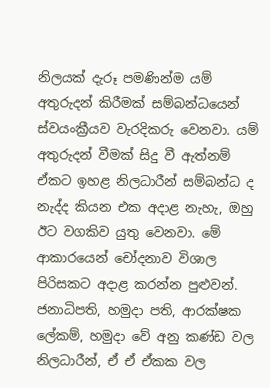නිලයක් දැරූ පමණින්ම යම් අතුරුදන් කිරීමක් සම්බන්ධයෙන් ස්වයංක්‍රීයව වැරදිකරු වෙනවා. යම් අතුරුදන් වීමක් සිදු වී ඇත්නම් ඒකට ඉහළ නිලධාරීන් සම්බන්ධ ද නැද්ද කියන එක අදාළ නැහැ, ඔහු ඊට වගකිව යුතු වෙනවා. මේ ආකාරයෙන් චෝදනාව විශාල පිරිසකට අදාළ කරන්න පුළුවන්. ජනාධිපති, හමුදා පති, ආරක්ෂක ලේකම්, හමුදා වේ අනු කණ්ඩ වල නිලධාරීන්, ඒ ඒ ඒකක වල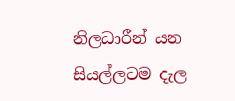නිලධාරීන් යන සියල්ලටම දැල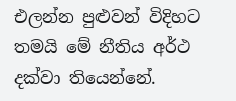එලන්න පුළුවන් විදිහට තමයි මේ නීතිය අර්ථ දක්වා තියෙන්නේ.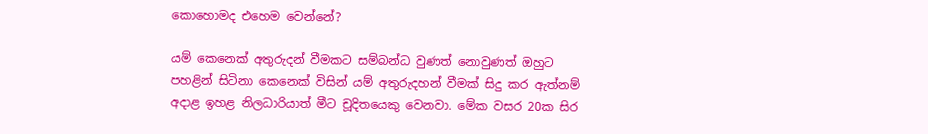කොහොමද එහෙම වෙන්නේ?

යම් කෙනෙක් අතුරුදන් වීමකට සම්බන්ධ වුණත් නොවුණත් ඔහුට පහළින් සිටිනා කෙනෙක් විසින් යම් අතුරුදහන් වීමක් සිදු කර ඇත්නම් අදාළ ඉහළ නිලධාරියාත් මීට චූදිතයෙකු වෙනවා. මේක වසර 20ක සිර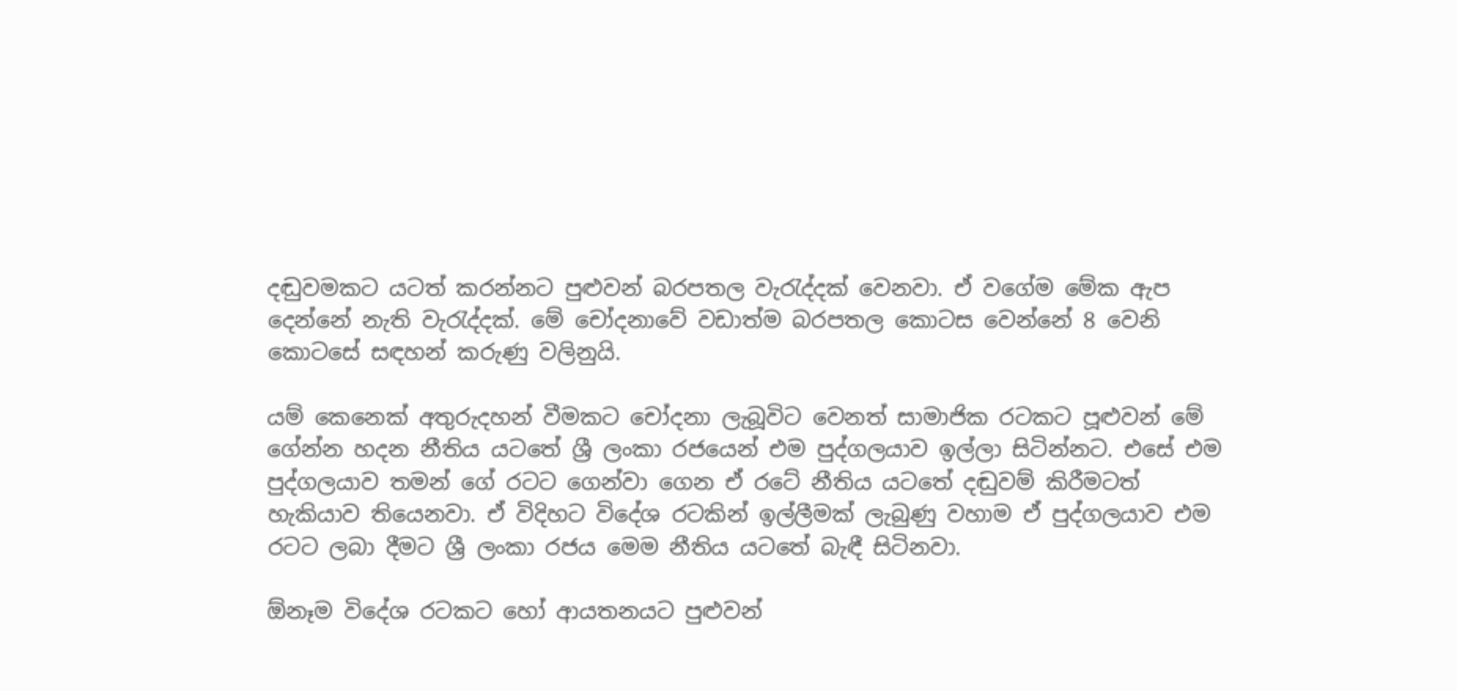දඬුවමකට යටත් කරන්නට පුළුවන් බරපතල වැරැද්දක් වෙනවා. ඒ වගේම මේක ඇප දෙන්නේ නැති වැරැද්දක්. මේ චෝදනාවේ වඩාත්ම බරපතල කොටස වෙන්නේ 8 වෙනි කොටසේ සඳහන් කරුණු වලිනුයි.

යම් කෙනෙක් අතුරුදහන් වීමකට චෝදනා ලැබූවිට වෙනත් සාමාජික රටකට පූළුවන් මේ ගේන්න හදන නීතිය යටතේ ශ්‍රී ලංකා රජයෙන් එම පුද්ගලයාව ඉල්ලා සිටින්නට. එසේ එම පුද්ගලයාව තමන් ගේ රටට ගෙන්වා ගෙන ඒ රටේ නීතිය යටතේ දඬුවම් කිරීමටත් හැකියාව තියෙනවා. ඒ විදිහට විදේශ රටකින් ඉල්ලීමක් ලැබුණු වහාම ඒ පුද්ගලයාව එම රටට ලබා දීමට ශ්‍රී ලංකා රජය මෙම නීතිය යටතේ බැඳී සිටිනවා.

ඕනෑම විදේශ රටකට හෝ ආයතනයට පුළුවන්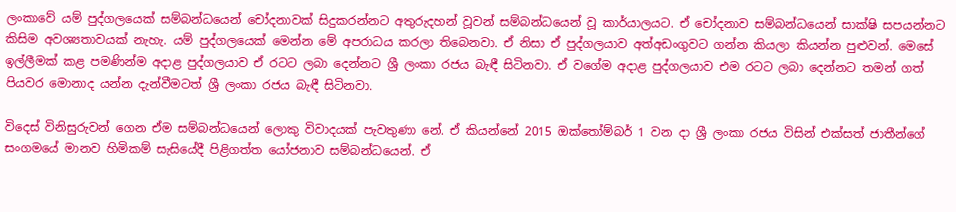ලංකාවේ යම් පුද්ගලයෙක් සම්බන්ධයෙන් චෝදනාවක් සිදුකරන්නට අතුරුදහන් වූවන් සම්බන්ධයෙන් වූ කාර්යාලයට. ඒ චෝදනාව සම්බන්ධයෙන් සාක්ෂි සපයන්නට කිසිම අවශ්‍යතාවයක් නැහැ. යම් පුද්ගලයෙක් මෙන්න මේ අපරාධය කරලා තිබෙනවා. ඒ නිසා ඒ පුද්ගලයාව අත්අඩංගුවට ගන්න කියලා කියන්න පුළුවන්. මෙසේ ඉල්ලීමක් කළ පමණින්ම අදාළ පුද්ගලයාව ඒ රටට ලබා දෙන්නට ශ්‍රී ලංකා රජය බැඳී සිටිනවා. ඒ වගේම අදාළ පුද්ගලයාව එම රටට ලබා දෙන්නට තමන් ගත් පියවර මොනාද යන්න දැන්වීමටත් ශ්‍රී ලංකා රජය බැඳී සිටිනවා.

විදෙස් විනිසුරුවන් ගෙන ඒම සම්බන්ධයෙන් ලොකු විවාදයක් පැවතුණා නේ. ඒ කියන්නේ 2015 ඔක්තෝම්බර් 1 වන දා ශ්‍රී ලංකා රජය විසින් එක්සත් ජාතීන්ගේ සංගමයේ මානව හිමිකම් සැසියේදී පිළිගත්ත යෝජනාව සම්බන්ධයෙන්. ඒ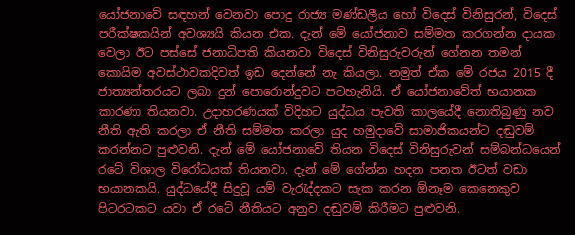යෝජනාවේ සඳහන් වෙනවා පොදු රාජ්‍ය මණ්ඩලීය හෝ විදෙස් විනිසුරන්, විදෙස් පරීක්ෂකයින් අවශ්‍යයි කියන එක. දැන් මේ යෝජනාව සම්මත කරගන්න දායක වෙලා ඊට පස්සේ ජනාධිපති කියනවා විදෙස් විනිසුරුවරුන් ගේනන තමන් කොයිම අවස්ථාවකදිවත් ඉඩ දෙන්නේ නැ කියලා. නමුත් ඒක මේ රජය 2015 දී ජාත්‍යන්තරයට ලබා දුන් පොරොන්දුවට පටහැනියි. ඒ යෝජනාවේත් භයානක කාරණා තියනවා. උදාහරණයක් විදිහට යුද්ධය පැවති කාලයේදී නොතිබුණු නව නීති ඇති කරලා ඒ නීති සම්මත කරලා යුද හමුදාවේ සාමාජිකයන්ට දඬුවම් කරන්නට පුළුවනි. දැන් මේ යෝජනාවේ තියන විදෙස් විනිසුරුවන් සම්බන්ධයෙන් රටේ විශාල විරෝධයක් තියනවා. දැන් මේ ගේන්න හදන පනත ඊටත් වඩා භයානකයි. යුද්ධයේදී සිදුවූ යම් වැරැද්දකට සැක කරන ඕනෑම කෙනෙකුව පිටරටකට යවා ඒ රටේ නීතියට අනුව දඬුවම් කිරීමට පුළුවනි.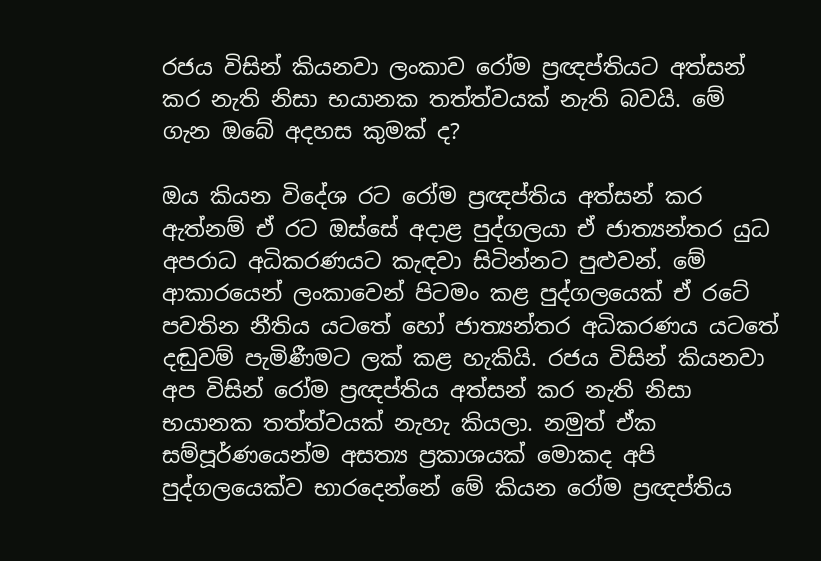රජය විසින් කියනවා ලංකාව රෝම ප්‍රඥප්තියට අත්සන් කර නැති නිසා භයානක තත්ත්වයක් නැති බවයි. මේ ගැන ඔබේ අදහස කුමක් ද?

ඔය කියන විදේශ රට රෝම ප්‍රඥප්තිය අත්සන් කර ඇත්නම් ඒ රට ඔස්සේ අදාළ පුද්ගලයා ඒ ජාත්‍යන්තර යුධ අපරාධ අධිකරණයට කැඳවා සිටින්නට පුළුවන්. මේ ආකාරයෙන් ලංකාවෙන් පිටමං කළ පුද්ගලයෙක් ඒ රටේ පවතින නීතිය යටතේ හෝ ජාත්‍යන්තර අධිකරණය යටතේ දඬුවම් පැමිණීමට ලක් කළ හැකියි. රජය විසින් කියනවා අප විසින් රෝම ප්‍රඥප්තිය අත්සන් කර නැති නිසා භයානක තත්ත්වයක් නැහැ කියලා. නමුත් ඒක සම්පූර්ණයෙන්ම අසත්‍ය ප්‍රකාශයක් මොකද අපි පුද්ගලයෙක්ව භාරදෙන්නේ මේ කියන රෝම ප්‍රඥප්තිය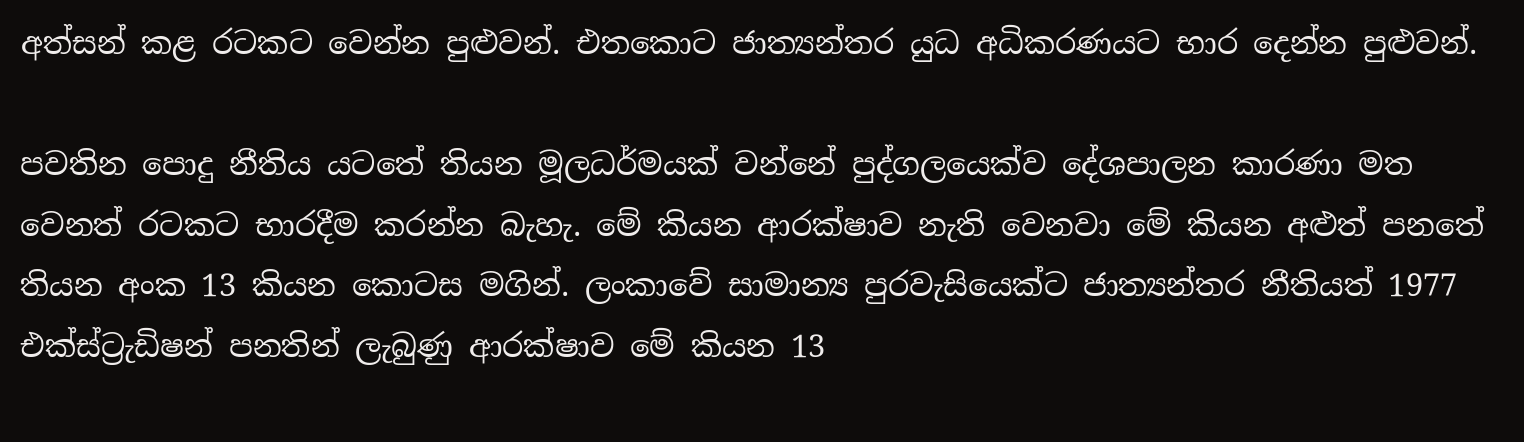අත්සන් කළ රටකට වෙන්න පුළුවන්. එතකොට ජාත්‍යන්තර යුධ අධිකරණයට භාර දෙන්න පුළුවන්.

පවතින පොදු නීතිය යටතේ තියන මූලධර්මයක් වන්නේ පුද්ගලයෙක්ව දේශපාලන කාරණා මත වෙනත් රටකට භාරදීම කරන්න බැහැ. මේ කියන ආරක්ෂාව නැති වෙනවා මේ කියන අළුත් පනතේ තියන අංක 13 කියන කොටස මගින්. ලංකාවේ සාමාන්‍ය පුරවැසියෙක්ට ජාත්‍යන්තර නීතියත් 1977 එක්ස්ට්‍රැඩිෂන් පනතින් ලැබුණු ආරක්ෂාව මේ කියන 13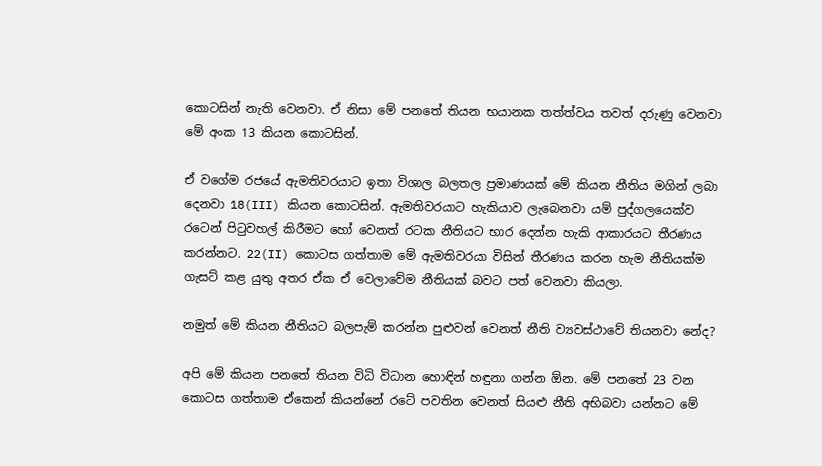කොටසින් නැති වෙනවා. ඒ නිසා මේ පනතේ තියන භයානක තත්ත්වය තවත් දරුණු වෙනවා මේ අංක 13 කියන කොටසින්.

ඒ වගේම රජයේ ඇමතිවරයාට ඉතා විශාල බලතල ප්‍රමාණයක් මේ කියන නීතිය මගින් ලබා දෙනවා 18(III) කියන කොටසින්. ඇමතිවරයාට හැකියාව ලැබෙනවා යම් පුද්ගලයෙක්ව රටෙන් පිටුවහල් කිරීමට හෝ වෙනත් රටක නීතියට භාර දෙන්න හැකි ආකාරයට තීරණය කරන්නට. 22(II) කොටස ගත්තාම මේ ඇමතිවරයා විසින් තීරණය කරන හැම නීතියක්ම ගැසට් කළ යුතු අතර ඒක ඒ වෙලාවේම නීතියක් බවට පත් වෙනවා කියලා.

නමුත් මේ කියන නීතියට බලපැම් කරන්න පුළුවන් වෙනත් නීති ව්‍යවස්ථාවේ තියනවා නේද?

අපි මේ කියන පනතේ තියන විධි විධාන හොඳින් හඳුනා ගන්න ඕන. මේ පනතේ 23 වන කොටස ගත්තාම ඒකෙන් කියන්නේ රටේ පවතින වෙනත් සියළු නීති අභිබවා යන්නට මේ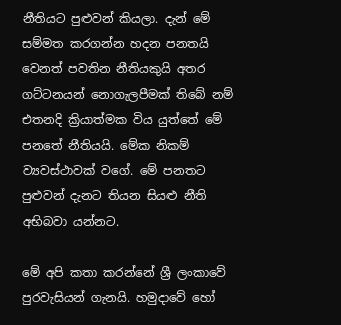නීතියට පුළුවන් කියලා. දැන් මේ සම්මත කරගන්න හදන පනතයි වෙනත් පවතින නීතියකුයි අතර ගට්ටනයන් නොගැලපීමක් තිබේ නම් එතනදි ක්‍රියාත්මක විය යුත්තේ මේ පනතේ නීතියයි. මේක නිකම් ව්‍යවස්ථාවක් වගේ. මේ පනතට පුළුවන් දැනට තියන සියළු නීති අභිබවා යන්නට.

මේ අපි කතා කරන්නේ ශ්‍රී ලංකාවේ පුරවැසියන් ගැනයි. හමුදාවේ හෝ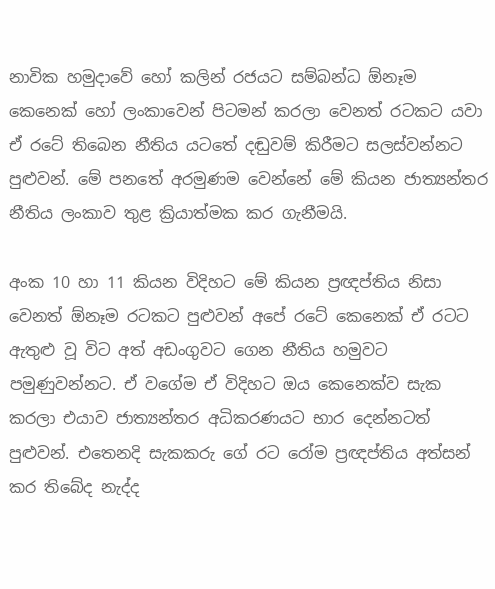නාවික හමුදාවේ හෝ කලින් රජයට සම්බන්ධ ඕනෑම කෙනෙක් හෝ ලංකාවෙන් පිටමන් කරලා වෙනත් රටකට යවා ඒ රටේ තිබෙන නීතිය යටතේ දඬුවම් කිරීමට සලස්වන්නට පුළුවන්. මේ පනතේ අරමුණම වෙන්නේ මේ කියන ජාත්‍යන්තර නීතිය ලංකාව තුළ ක්‍රියාත්මක කර ගැනීමයි.

අංක 10 හා 11 කියන විදිහට මේ කියන ප්‍රඥප්තිය නිසා වෙනත් ඕනෑම රටකට පුළුවන් අපේ රටේ කෙනෙක් ඒ රටට ඇතුළු වූ විට අත් අඩංගුවට ගෙන නීතිය හමුවට පමුණුවන්නට. ඒ වගේම ඒ විදිහට ඔය කෙනෙක්ව සැක කරලා එයාව ජාත්‍යන්තර අධිකරණයට භාර දෙන්නටත් පුළුවන්. එතෙනදි සැකකරු ගේ රට රෝම ප්‍රඥප්තිය අත්සන් කර තිබේද නැද්ද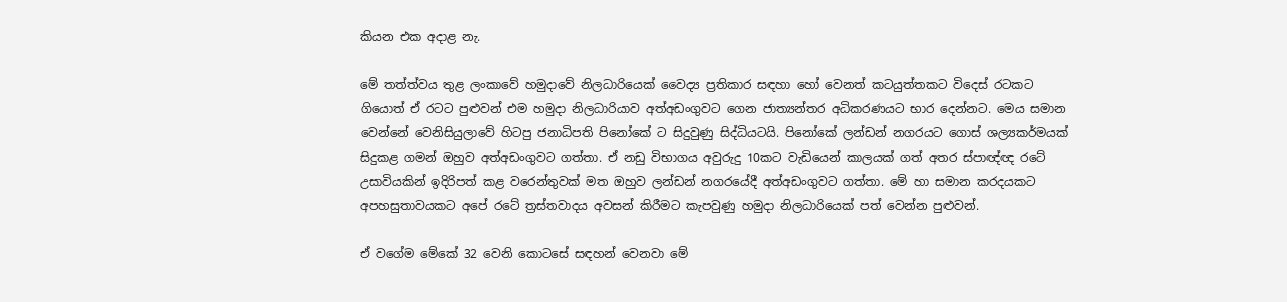කියන එක අදාළ නැ.

මේ තත්ත්වය තුළ ලංකාවේ හමුදාවේ නිලධාරියෙක් වෛද්‍ය ප්‍රතිකාර සඳහා හෝ වෙනත් කටයුත්තකට විදෙස් රටකට ගියොත් ඒ රටට පුළුවන් එම හමුදා නිලධාරියාව අත්අඩංගුවට ගෙන ජාත්‍යන්තර අධිකරණයට භාර දෙන්නට. මෙය සමාන වෙන්නේ වෙනිසියුලාවේ හිටපු ජනාධිපති පිනෝකේ ට සිදුවුණු සිද්ධියටයි. පිනෝකේ ලන්ඩන් නගරයට ගොස් ශල්‍යකර්මයක් සිදුකළ ගමන් ඔහුව අත්අඩංගුවට ගත්තා. ඒ නඩු විභාගය අවුරුදු 10කට වැඩියෙන් කාලයක් ගත් අතර ස්පාඥ්ඥ රටේ උසාවියකින් ඉදිරිපත් කළ වරෙන්තුවක් මත ඔහුව ලන්ඩන් නගරයේදී අත්අඩංගුවට ගත්තා. මේ හා සමාන කරදයකට අපහසුතාවයකට අපේ රටේ ත්‍රස්තවාදය අවසන් කිරීමට කැපවුණු හමුදා නිලධාරියෙක් පත් වෙන්න පුළුවන්.

ඒ වගේම මේකේ 32 වෙනි කොටසේ සඳහන් වෙනවා මේ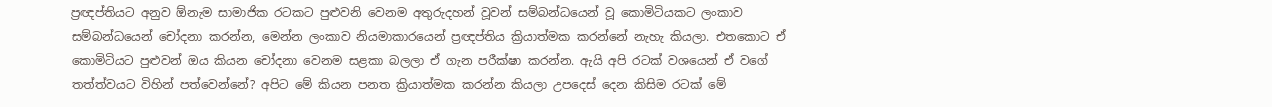ප්‍රඥප්තියට අනුව ඕනැම සාමාජික රටකට පුළුවනි වෙනම අතුරුදහන් වූවන් සම්බන්ධයෙන් වූ කොමිටියකට ලංකාව සම්බන්ධයෙන් චෝදනා කරන්න, මෙන්න ලංකාව නියමාකාරයෙන් ප්‍රඥප්තිය ක්‍රියාත්මක කරන්නේ නැහැ කියලා. එතකොට ඒ කොමිටියට පුළුවන් ඔය කියන චෝදනා වෙනම සළකා බලලා ඒ ගැන පරීක්ෂා කරන්න. ඇයි අපි රටක් වශයෙන් ඒ වගේ තත්ත්වයට විහින් පත්වෙන්නේ? අපිට මේ කියන පනත ක්‍රියාත්මක කරන්න කියලා උපදෙස් දෙන කිසිම රටක් මේ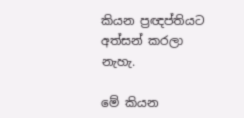කියන ප්‍රඥප්තියට අත්සන් කරලා නැහැ.

මේ කියන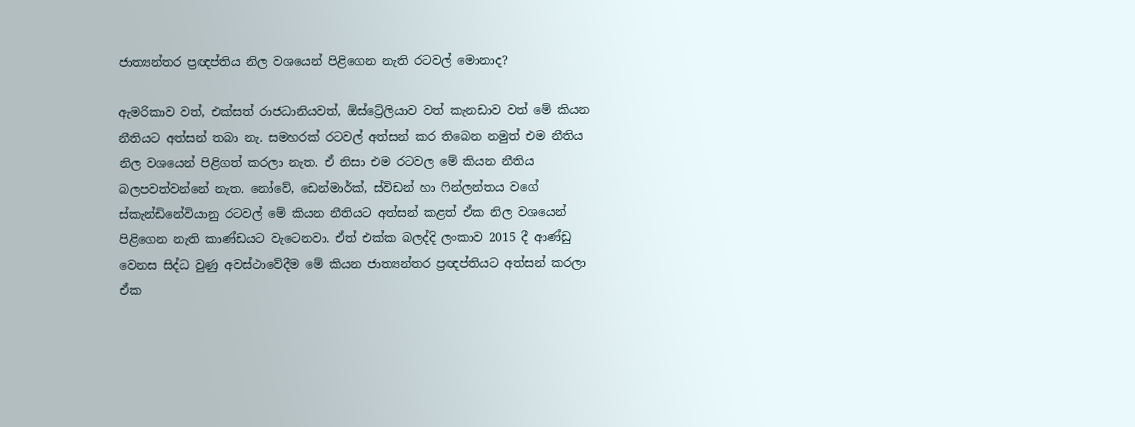ජාත්‍යන්තර ප්‍රඥප්තිය නිල වශයෙන් පිළිගෙන නැති රටවල් මොනාද?

ඇමරිකාව වත්, එක්සත් රාජධානියවත්, ඕස්ට්‍රේලියාව වත් කැනඩාව වත් මේ කියන නීතියට අත්සන් තබා නැ. සමහරක් රටවල් අත්සන් කර තිබෙන නමුත් එම නීතිය නිල වශයෙන් පිළිගත් කරලා නැත. ඒ නිසා එම රටවල මේ කියන නීතිය බලපවත්වන්නේ නැත. නෝවේ, ඩෙන්මාර්ක්, ස්විඩන් හා ෆින්ලන්තය වගේ ස්කැන්ඩිනේවියානු රටවල් මේ කියන නීතියට අත්සන් කළත් ඒක නිල වශයෙන් පිළිගෙන නැති කාණ්ඩයට වැටෙනවා. ඒත් එක්ක බලද්දි ලංකාව 2015 දී ආණ්ඩු වෙනස සිද්ධ වුණු අවස්ථාවේදීම මේ කියන ජාත්‍යන්තර ප්‍රඥප්තියට අත්සන් කරලා ඒක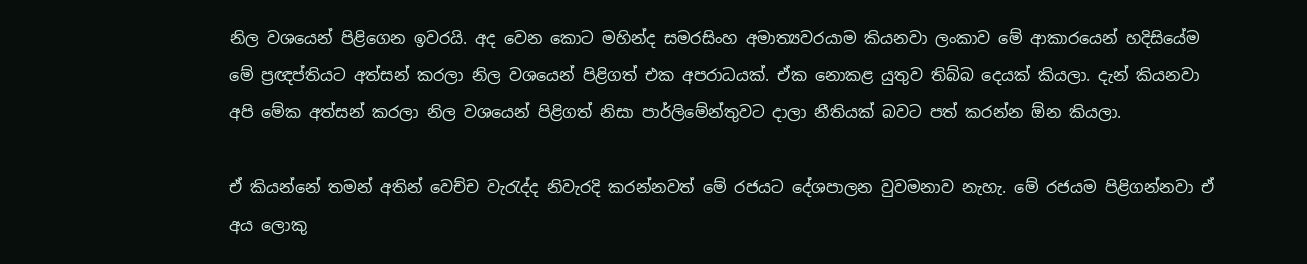නිල වශයෙන් පිළිගෙන ඉවරයි. අද වෙන කොට මහින්ද සමරසිංහ අමාත්‍යවරයාම කියනවා ලංකාව මේ ආකාරයෙන් හදිසියේම මේ ප්‍රඥප්තියට අත්සන් කරලා නිල වශයෙන් පිළිගත් එක අපරාධයක්. ඒක නොකළ යුතුව තිබ්බ දෙයක් කියලා. දැන් කියනවා අපි මේක අත්සන් කරලා නිල වශයෙන් පිළිගත් නිසා පාර්ලිමේන්තුවට දාලා නීතියක් බවට පත් කරන්න ඕන කියලා.

ඒ කියන්නේ තමන් අතින් වෙච්ච වැරැද්ද නිවැරදි කරන්නවත් මේ රජයට දේශපාලන වුවමනාව නැහැ. මේ රජයම පිළිගන්නවා ඒ අය ලොකු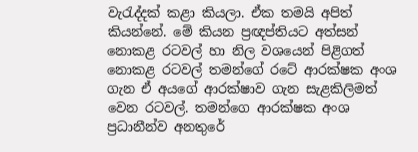වැරැද්දක් කළා කියලා. ඒක තමයි අපිත් කියන්නේ. මේ කියන ප්‍රඥප්තියට අත්සන් නොකළ රටවල් හා නිල වශයෙන් පිළිගත් නොකළ රටවල් තමන්ගේ රටේ ආරක්ෂක අංශ ගැන ඒ අයගේ ආරක්ෂාව ගැන සැළකිලිමත් වෙන රටවල්. තමන්ගෙ ආරක්ෂක අංශ ප්‍රධානීන්ව අනතුරේ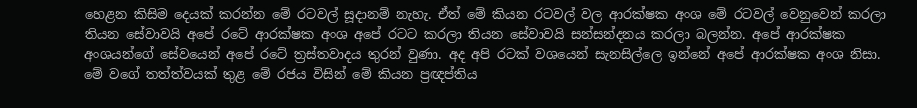හෙළන කිසිම දෙයක් කරන්න මේ රටවල් සූදානම් නැහැ. ඒත් මේ කියන රටවල් වල ආරක්ෂක අංශ මේ රටවල් වෙනුවෙන් කරලා තියන සේවාවයි අපේ රටේ ආරක්ෂක අංශ අපේ රටට කරලා තියන සේවාවයි සන්සන්දනය කරලා බලන්න. අපේ ආරක්ෂක අංශයන්ගේ සේවයෙන් අපේ රටේ ත්‍රස්තවාදය තුරන් වුණා. අද අපි රටක් වශයෙන් සැනසිල්ලෙ ඉන්නේ අපේ ආරක්ෂක අංශ නිසා. මේ වගේ තත්ත්වයක් තුළ මේ රජය විසින් මේ කියන ප්‍රඥප්තිය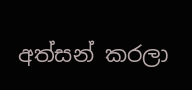අත්සන් කරලා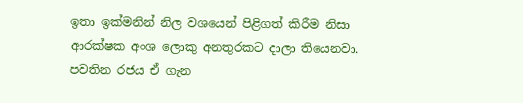ඉතා ඉක්මනින් නිල වශයෙන් පිළිගත් කිරීම නිසා ආරක්ෂක අංශ ලොකු අනතුරකට දාලා තියෙනවා. පවතින රජය ඒ ගැන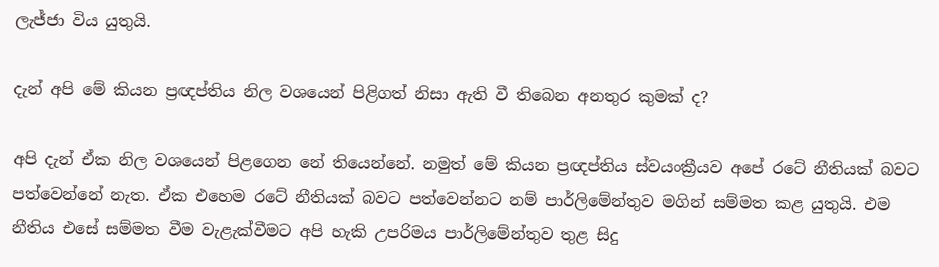ලැජ්ජා විය යුතුයි.

දැන් අපි මේ කියන ප්‍රඥප්තිය නිල වශයෙන් පිළිගත් නිසා ඇති වී තිබෙන අනතුර කුමක් ද?

අපි දැන් ඒක නිල වශයෙන් පිළගෙන නේ තියෙන්නේ. නමුත් මේ කියන ප්‍රඥප්තිය ස්වයංක්‍රීයව අපේ රටේ නීතියක් බවට පත්වෙන්නේ නැත. ඒක එහෙම රටේ නීතියක් බවට පත්වෙන්නට නම් පාර්ලිමේන්තුව මගින් සම්මත කළ යුතුයි. එම නීතිය එසේ සම්මත වීම වැළැක්වීමට අපි හැකි උපරිමය පාර්ලිමේන්තුව තුළ සිදු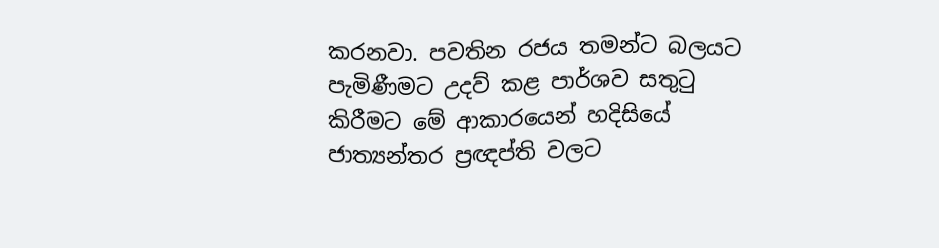කරනවා. පවතින රජය තමන්ට බලයට පැමිණීමට උදව් කළ පාර්ශව සතුටු කිරීමට මේ ආකාරයෙන් හදිසියේ ජාත්‍යන්තර ප්‍රඥප්ති වලට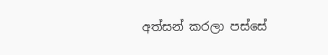අත්සන් කරලා පස්සේ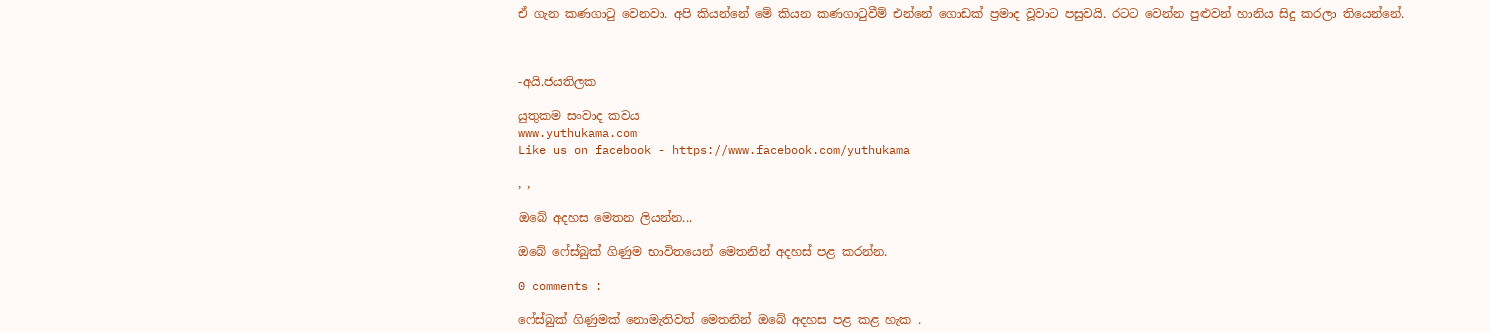ඒ ගැන කණගාටු වෙනවා. අපි කියන්නේ මේ කියන කණගාටුවීම් එන්නේ ගොඩක් ප්‍රමාද වූවාට පසුවයි. රටට වෙන්න පුළුවන් හානිය සිදු කරලා තියෙන්නේ.



-අයි.ජයතිලක

යුතුකම සංවාද කවය
www.yuthukama.com
Like us on facebook - https://www.facebook.com/yuthukama

, ,

ඔබේ අදහස මෙතන ලියන්න...

ඔබේ ෆේස්බුක් ගිණුම භාවිතයෙන් මෙතනින් අදහස් පළ කරන්න.

0 comments :

ෆේස්බුක් ගිණුමක් නොමැතිවත් මෙතනින් ඔබේ අදහස පළ කළ හැක .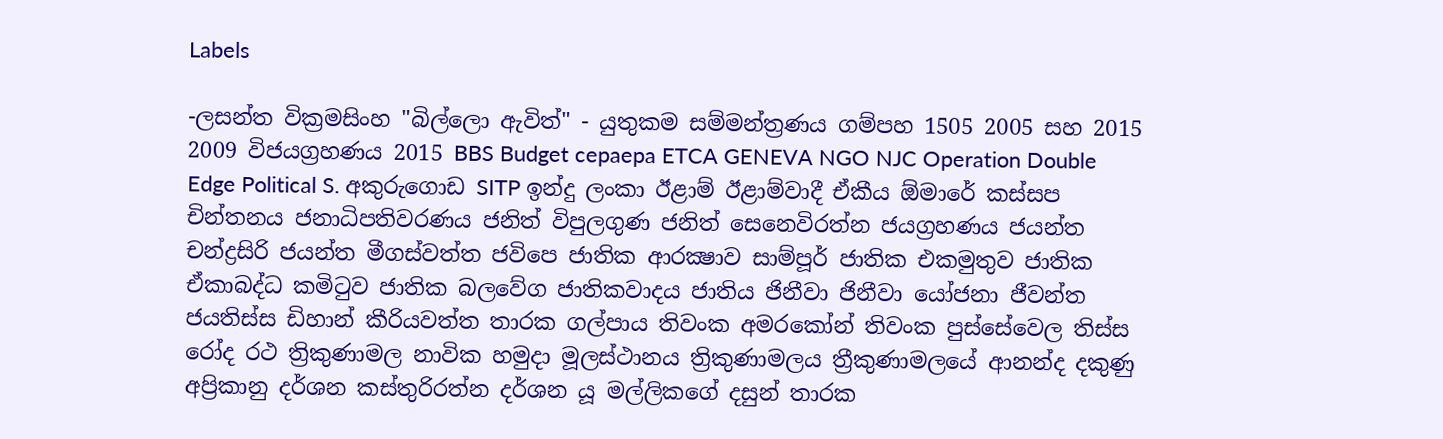Labels

-ලසන්ත වික්‍රමසිංහ "බිල්ලො ඇවිත්" - යුතුකම සම්මන්ත්‍රණය ගම්පහ 1505 2005 සහ 2015 2009 විජයග්‍රහණය 2015 BBS Budget cepaepa ETCA GENEVA NGO NJC Operation Double Edge Political S. අකුරුගොඩ SITP ඉන්දු ලංකා ඊළාම් ඊළාම්වාදී ඒකීය ඕමාරේ කස්‌සප චින්තනය ජනාධිපතිවරණය ජනිත් විපුලගුණ ජනිත් සෙනෙවිරත්න ජයග්‍රහණය ජයන්ත චන්ද්‍රසිරි ජයන්ත මීගස්වත්ත ජවිපෙ ජාතික ආරක්‍ෂාව සාම්පූර් ජාතික එකමුතුව ජාතික ඒකාබද්ධ කමිටුව ජාතික බලවේග ජාතිකවාදය ජාතිය ජිනීවා ජිනීවා යෝජනා ජීවන්ත ජයතිස්ස ඩිහාන් කීරියවත්ත තාරක ගල්පාය තිවංක අමරකෝන් තිවංක පුස්සේවෙල තිස්‌ස රෝද රථ ත්‍රිකුණාමල නාවික හමුදා මූලස්‌ථානය ත්‍රිකුණාමලය ත්‍රීකුණාමලයේ ආනන්ද දකුණු අප්‍රිකානු දර්ශන කස්තුරිරත්න දර්ශන යූ මල්ලිකගේ දසුන් තාරක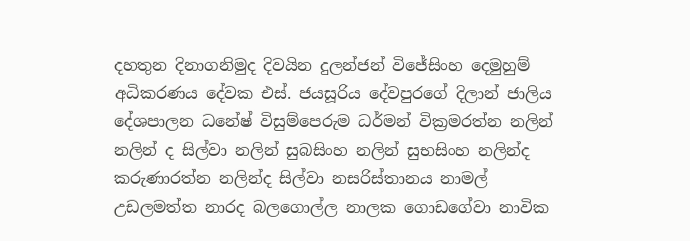දහතුන දිනාගනිමුද දිවයින දුලන්ජන් විජේසිංහ දෙමුහුම් අධිකරණය දේවක එස්. ජයසූරිය දේවපුරගේ දිලාන් ජාලිය දේශපාලන ධනේෂ් විසුම්පෙරුම ධර්මන් වික්‍රමරත්න නලින් නලින් ද සිල්වා නලින් සුබසිංහ නලින් සුභසිංහ නලින්ද කරුණාරත්න නලින්ද සිල්වා නසරිස්‌තානය නාමල් උඩලමත්ත නාරද බලගොල්ල නාලක ගොඩගේවා නාවික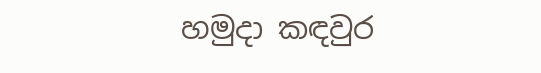හමුදා කඳවුර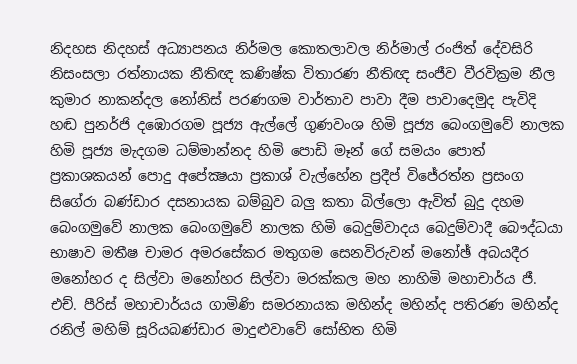නිදහස නිදහස් අධ්‍යාපනය නිර්මල කොතලාවල නිර්මාල් රංජිත් දේවසිරි නිසංසලා රත්නායක නීතිඥ කණිෂ්ක විතාරණ නීතිඥ සංජීව වීරවික්‍රම නීල කුමාර නාකන්දල නෝනිස් පරණගම වාර්තාව පාවා දීම පාවාදෙමුද පැවිදි හඬ පුනර්ජි දඹොරගම පූජ්‍ය ඇල්ලේ ගුණවංශ හිමි පූජ්‍ය බෙංගමුවේ නාලක හිමි පූජ්‍ය මැදගම ධම්මාන්නද හිමි පොඩි මෑන් ගේ සමයං පොත් ප්‍රකාශකයන් පොදු අපේක්‍ෂයා ප්‍රකාශ් වැල්හේන ප්‍රදීප් විජේරත්න ප්‍රසංග සිගේරා බණ්ඩාර දසනායක බම්බුව බලු කතා බිල්ලො ඇවිත් බුදු දහම බෙංගමුවේ නාලක බෙංගමුවේ නාලක හිමි බෙදුම්වාදය බෙදුම්වාදී බෞද්ධයා භාෂාව මතීෂ චාමර අමරසේකර මතුගම සෙනවිරුවන් මනෝඡ් අබයදීර මනෝහර ද සිල්වා මනෝහර සිල්වා මරක්කල මහ නාහිමි මහාචාර්ය ජී. එච්. පීරිස් මහාචාර්යය ගාමිණි සමරනායක මහින්ද මහින්ද පතිරණ මහින්ද රනිල් මහිම් සූරියබණ්ඩාර මාදුළුවාවේ සෝභිත හිමි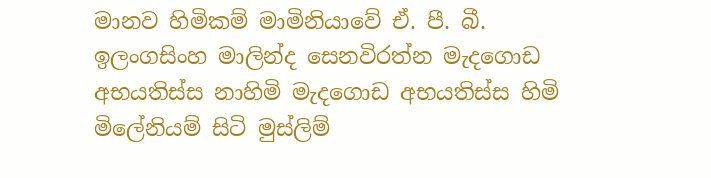මානව හිමිකම් මාමිනියාවේ ඒ. පී. බී. ඉලංගසිංහ මාලින්ද සෙනවිරත්න මැදගොඩ අභයතිස්ස නාහිමි මැදගොඩ අභයතිස්ස හිමි මිලේනියම් සිටි මුස්‌ලිම්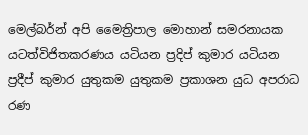මෙල්බර්න් අපි මෛත්‍රිපාල මොහාන් සමරනායක යටත්විජිතකරණය යටියන ප්‍රදිප් කුමාර යටියන ප්‍රදීප් කුමාර යුතුකම යුතුකම ප්‍රකාශන යුධ අපරාධ රණ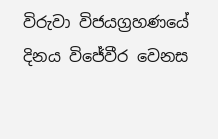විරුවා විජයග්‍රහණයේ දිනය විජේවීර වෙනස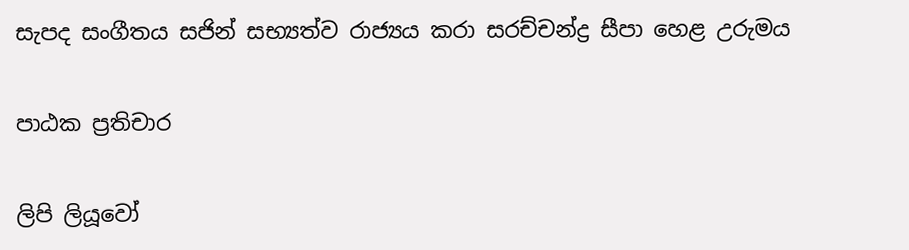සැපද සංගීතය සජින් සභ්‍යත්ව රාජ්‍යය කරා සරච්චන්ද්‍ර සීපා හෙළ උරුමය

පාඨක ප්‍රතිචාර

ලිපි ලියූවෝ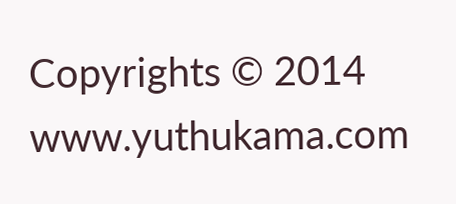Copyrights © 2014 www.yuthukama.com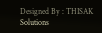Designed By : THISAK Solutions